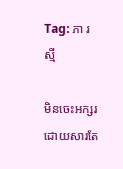Tag: ភា រស្មី

មិនចេះអក្សរ ដោយសារតែ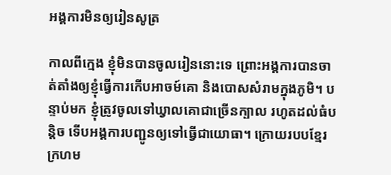អង្គការមិនឲ្យរៀនសូត្រ

កាលពីក្មេង ខ្ញុំមិនបានចូលរៀននោះទេ ព្រោះអង្គការបានចាត់តាំងឲ្យខ្ញុំធ្វើការកើបអាចម៍គោ និងបោសសំរាមក្នុងភូមិ។ បន្ទាប់មក ខ្ញុំត្រូវចូលទៅឃ្វាលគោជាច្រើនក្បាល រហូតដល់ធំបន្តិច ទើបអង្គការបញ្ជូនឲ្យទៅធ្វើជាយោធា។ ក្រោយរបបខ្មែរក្រហម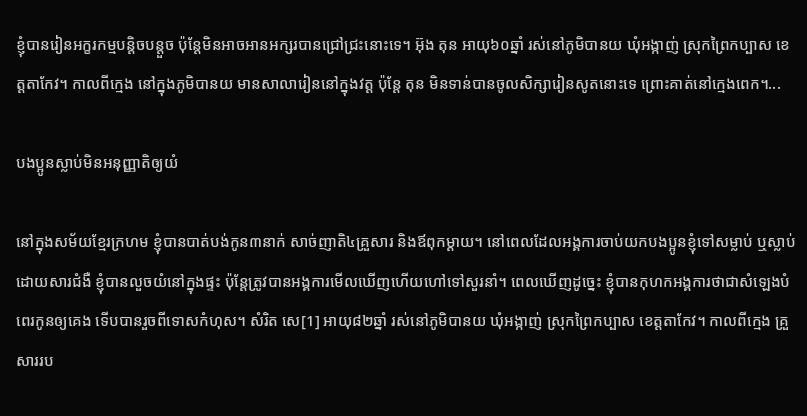ខ្ញុំបានរៀនអក្ខរកម្មបន្តិចបន្តួច ប៉ុន្តែមិនអាចអានអក្សរបានជ្រៅជ្រះនោះទេ។ អ៊ុង តុន អាយុ៦០ឆ្នាំ រស់នៅភូមិបានយ ឃុំអង្កាញ់ ស្រុកព្រៃកប្បាស ខេត្តតាកែវ។ កាលពីក្មេង នៅក្នុងភូមិបានយ មានសាលារៀននៅក្នុងវត្ត ប៉ុន្តែ តុន មិនទាន់បានចូលសិក្សារៀនសូតនោះទេ ព្រោះគាត់នៅក្មេងពេក។...

បងប្អូនស្លាប់មិនអនុញ្ញាតិឲ្យយំ

នៅក្នុងសម័យខ្មែរក្រហម ខ្ញុំបានបាត់បង់កូន៣នាក់ សាច់ញាតិ៤គ្រួសារ និងឪពុកម្ដាយ។ នៅពេលដែលអង្គការចាប់យកបងប្អូនខ្ញុំទៅសម្លាប់ ឬស្លាប់ដោយសារជំងឺ ខ្ញុំបានលួចយំនៅក្នុងផ្ទះ ប៉ុន្តែត្រូវបានអង្គការមើលឃើញហើយហៅទៅសួរនាំ។ ពេលឃើញដូច្នេះ ខ្ញុំបានកុហកអង្គការថាជាសំឡេងបំពេរកូនឲ្យគេង ទើបបានរួចពីទោសកំហុស។ សំរិត សេ[1] អាយុ៨២ឆ្នាំ រស់នៅភូមិបានយ ឃុំអង្កាញ់ ស្រុកព្រៃកប្បាស ខេត្តតាកែវ។ កាលពីក្មេង គ្រួសាររប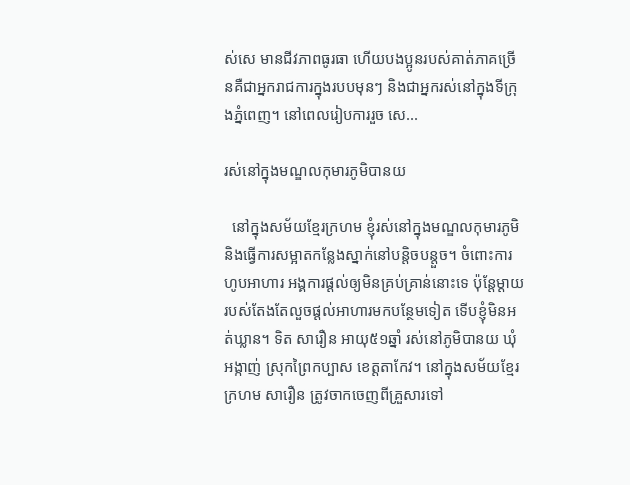ស់សេ មានជីវភាពធូរធា ហើយបងប្អូនរបស់គាត់ភាគច្រើនគឺជាអ្នករាជការក្នុងរបបមុនៗ និងជាអ្នករស់នៅក្នុងទីក្រុងភ្នំពេញ។ នៅពេលរៀបការរួច សេ...

រស់នៅក្នុងមណ្ឌលកុមារភូមិបានយ

  នៅក្នុងសម័យខ្មែរក្រហម ខ្ញុំរស់នៅក្នុងមណ្ឌលកុមារភូមិ និងធ្វើការសម្អាតកន្លែងស្នាក់នៅបន្តិចបន្តួច។ ចំពោះការហូបអាហារ អង្គការផ្ដល់ឲ្យមិនគ្រប់គ្រាន់នោះទេ ប៉ុន្តែម្ដាយរបស់តែងតែលួចផ្ដល់អាហារមកបន្ថែមទៀត ទើបខ្ញុំមិនអត់ឃ្លាន។ ទិត សារឿន អាយុ៥១ឆ្នាំ រស់នៅភូមិបានយ ឃុំអង្កាញ់ ស្រុកព្រៃកប្បាស ខេត្តតាកែវ។ នៅក្នុងសម័យខ្មែរក្រហម សារឿន ត្រូវចាកចេញពីគ្រួសារទៅ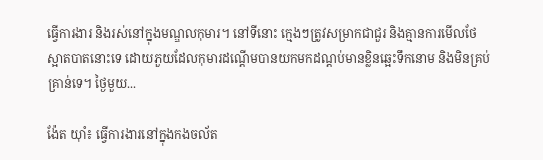ធ្វើការងារ និងរស់នៅក្នុងមណ្ឌលកុមារ។ នៅទីនោះ ក្មេងៗត្រូវសម្រាកជាជួរ និងគ្មានការមើលថែស្អាតបាតនោះទេ ដោយភួយដែលកុមារដណ្ដើមបានយកមកដណ្ដប់មានខ្លិនឆ្អេះទឹកនោម និងមិនគ្រប់គ្រាន់ទេ។ ថ្ងៃមួយ...

ង៉ែត យ៉ាំ៖ ធ្វើការងារនៅក្នុងកងចល័ត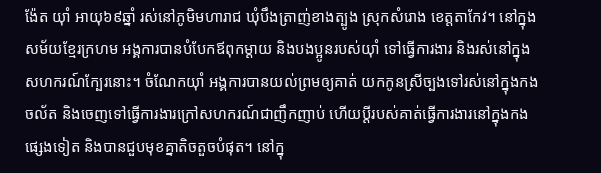ង៉ែត យ៉ាំ អាយុ៦៩ឆ្នាំ រស់នៅភូមិមហារាជ ឃុំបឹងត្រាញ់ខាងត្បូង ស្រុកសំរោង ខេត្តតាកែវ។ នៅក្នុងសម័យខ្មែរក្រហម អង្គការបានបំបែកឪពុកម្ដាយ និងបងប្អូនរបស់យ៉ាំ ទៅធ្វើការងារ និងរស់នៅក្នុងសហករណ៍ក្បែរនោះ។ ចំណែកយ៉ាំ អង្គការបានយល់ព្រមឲ្យគាត់ យកកូនស្រីច្បងទៅរស់នៅក្នុងកងចល័ត និងចេញទៅធ្វើការងារក្រៅសហករណ៍ជាញឹកញាប់ ហើយប្ដីរបស់គាត់ធ្វើការងារនៅក្នុងកងផ្សេងទៀត និងបានជួបមុខគ្នាតិចតួចបំផុត។ នៅក្នុ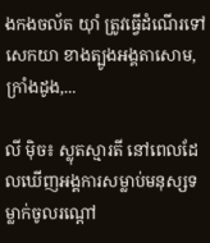ងកងចល័ត យ៉ាំ ត្រូវធ្វើដំណើរទៅសេកយា ខាងត្បូងអង្គតាសោម, ក្រាំងដូង,...

លី ម៉ិច៖ ស្លុតស្មារតី នៅពេលដែលឃើញអង្គការសម្លាប់មនុស្សទម្លាក់ចូលរណ្ដៅ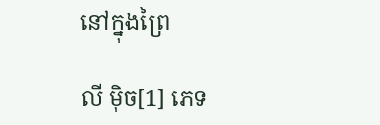នៅក្នុងព្រៃ

លី ម៉ិច[1] ភេទ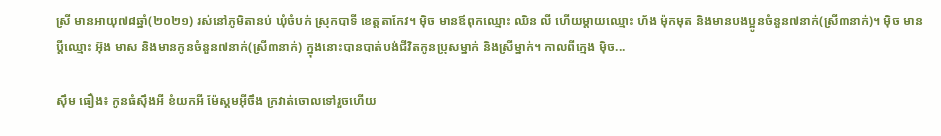ស្រី មានអាយុ៧៨ឆ្នាំ(២០២១) រស់នៅភូមិតានប់ ឃុំចំបក់ ស្រុកបាទី ខេត្តតាកែវ។ ម៉ិច មានឪពុកឈ្មោះ ឈិន លី ហើយម្ដាយឈ្មោះ ហ័ង ម៉ុកមុត និងមានបងប្អូនចំនួន៧នាក់(ស្រី៣នាក់)។ ម៉ិច មានប្ដីឈ្មោះ អ៊ុង មាស និងមានកូនចំនួន៧នាក់(ស្រី៣នាក់) ក្នុងនោះបានបាត់បង់ជីវិតកូនប្រុសម្នាក់ និងស្រីម្នាក់។ កាលពីក្មេង ម៉ិច...

ស៊ឹម ធឿង៖ កូនធំស៊ឹងអី ខំយកអី ម៉ែស្គមអ៊ីចឹង ក្រវាត់ចោលទៅរួចហើយ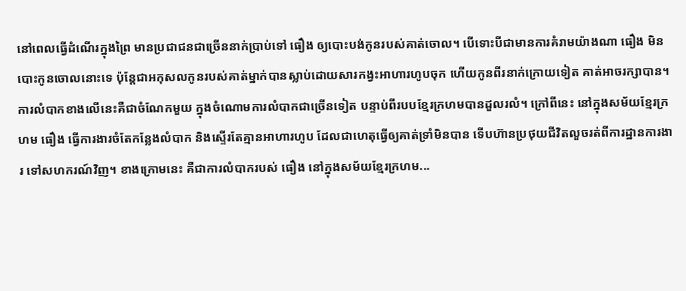នៅពេលធ្វើដំណើរក្នុងព្រៃ មានប្រជាជនជាច្រើននាក់ប្រាប់ទៅ ធឿង ឲ្យបោះបង់កូនរបស់គាត់ចោល។ បើទោះបីជាមានការគំរាមយ៉ាងណា ធឿង មិនបោះកូនចោលនោះទេ ប៉ុន្តែជាអកុសលកូនរបស់គាត់ម្នាក់បានស្លាប់ដោយសារកង្វះអាហារហូបចុក ហើយកូនពីរនាក់ក្រោយទៀត គាត់អាចរក្សាបាន។ ការលំបាកខាងលើនេះគឺជាចំណែកមួយ ក្នុងចំណោមការលំបាកជាច្រើនទៀត បន្ទាប់ពីរបបខ្មែរក្រហមបានដួលរលំ។ ក្រៅពីនេះ នៅក្នុងសម័យខ្មែរក្រហម ធឿង ធ្វើការងារចំតែកន្លែងលំបាក និងស្ទើរតែគ្មានអាហារហូប ដែលជាហេតុធ្វើឲ្យគាត់ទ្រាំមិនបាន ទើបហ៊ានប្រថុយជីវិតលួចរត់ពីការដ្ឋានការងារ ទៅសហករណ៍វិញ។ ខាងក្រោមនេះ គឺជាការលំបាករបស់ ធឿង នៅក្នុងសម័យខ្មែរក្រហម...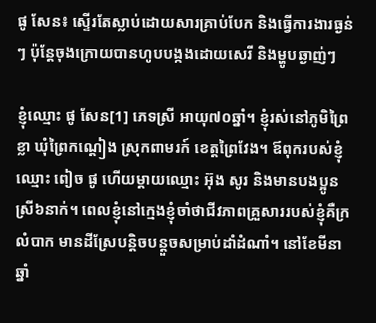ផូ សែន៖ ស្ទើរតែស្លាប់ដោយសារគ្រាប់បែក និងធ្វើការងារធ្ងន់ៗ ប៉ុន្តែចុងក្រោយបានហូបបង្កងដោយសេរី និងម្ហូបឆ្ងាញ់ៗ

ខ្ញុំឈ្មោះ ផូ សែន[1] ភេទស្រី អាយុ៧០ឆ្នាំ។ ខ្ញុំរស់នៅភូមិព្រៃខ្លា ឃុំព្រៃកណ្ដៀង ស្រុកពាមរក៍ ខេត្តព្រៃវែង។ ឪពុករបស់ខ្ញុំឈ្មោះ ពៀច ផូ ហើយម្ដាយឈ្មោះ អ៊ុង សូរ និងមានបងប្អូនស្រី៦នាក់។ ពេលខ្ញុំនៅក្មេងខ្ញុំចាំថាជីវភាពគ្រួសាររបស់ខ្ញុំគឺក្រលំបាក មានដីស្រែបន្តិចបន្តួចសម្រាប់ដាំដំណាំ។ នៅខែមីនា ឆ្នាំ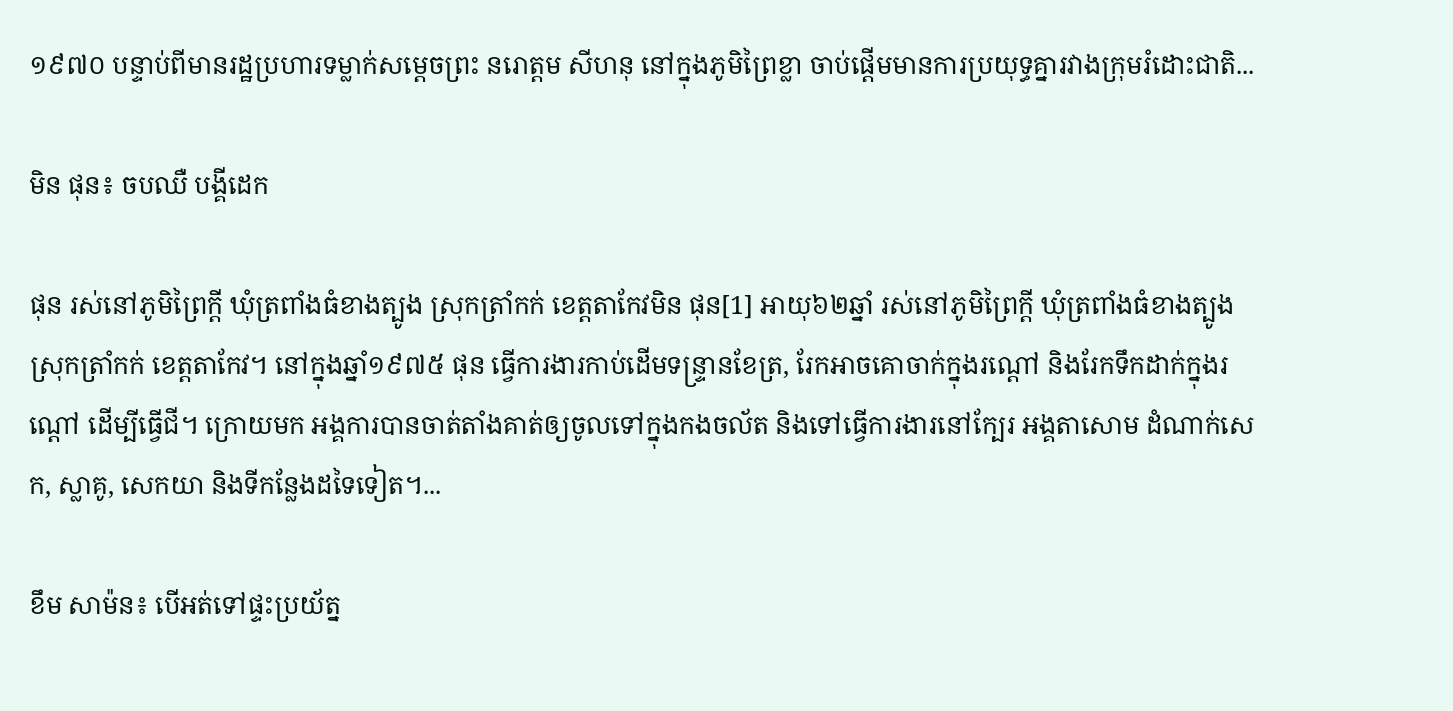១៩៧០ បន្ទាប់ពីមានរដ្ឋប្រហារទម្លាក់សម្ដេចព្រះ នរោត្តម សីហនុ នៅក្នុងភូមិព្រៃខ្លា ចាប់ផ្ដើមមានការប្រយុទ្ធគ្នារវាងក្រុមរំដោះជាតិ...

មិន ផុន៖ ចបឈឺ បង្គីដេក

ផុន រស់នៅភូមិព្រៃក្ដី ឃុំត្រពាំងធំខាងត្បូង ស្រុកត្រាំកក់ ខេត្តតាកែវមិន ផុន[1] អាយុ៦២ឆ្នាំ រស់នៅភូមិព្រៃក្ដី ឃុំត្រពាំងធំខាងត្បូង ស្រុកត្រាំកក់ ខេត្តតាកែវ។ នៅក្នុងឆ្នាំ១៩៧៥ ផុន ធ្វើការងារកាប់ដើមទន្ទ្រានខែត្រ, រែកអាចគោចាក់ក្នុងរណ្ដៅ និងរែកទឹកដាក់ក្នុងរណ្ដៅ ដើម្បីធ្វើជី។ ក្រោយមក អង្គការបានចាត់តាំងគាត់ឲ្យចូលទៅក្នុងកងចល័ត និងទៅធ្វើការងារនៅក្បែរ អង្គតាសោម ដំណាក់សេក, ស្លាគូ, សេកយា និងទីកន្លែងដទៃទៀត។...

ខឹម សាម៉ន៖ បើអត់ទៅផ្ទះប្រយ័ត្ន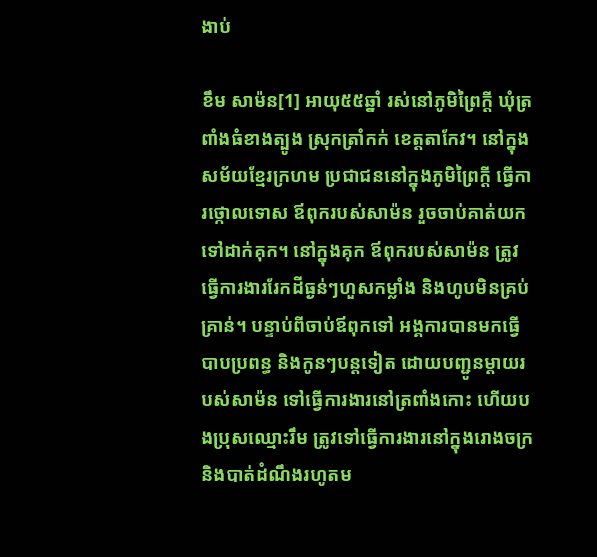ងាប់

ខឹម សាម៉ន[1] អាយុ៥៥ឆ្នាំ រស់នៅភូមិព្រៃក្ដី ឃុំត្រពាំងធំខាងត្បូង ស្រុកត្រាំកក់ ខេត្តតាកែវ។ នៅក្នុងសម័យខ្មែរក្រហម ប្រជាជននៅក្នុងភូមិព្រៃក្ដី ធ្វើការថ្កោលទោស ឪពុករបស់សាម៉ន រួចចាប់គាត់យកទៅដាក់គុក។ នៅក្នុងគុក ឪពុករបស់សាម៉ន ត្រូវធ្វើការងាររែកដីធ្ងន់ៗហួសកម្លាំង និងហូបមិនគ្រប់គ្រាន់។ បន្ទាប់ពីចាប់ឪពុកទៅ អង្គការបានមកធ្វើបាបប្រពន្ធ និងកូនៗបន្តទៀត ដោយបញ្ជូនម្ដាយរបស់សាម៉ន ទៅធ្វើការងារនៅត្រពាំងកោះ ហើយបងប្រុសឈ្មោះរឹម ត្រូវទៅធ្វើការងារនៅក្នុងរោងចក្រ និងបាត់ដំណឹងរហូតម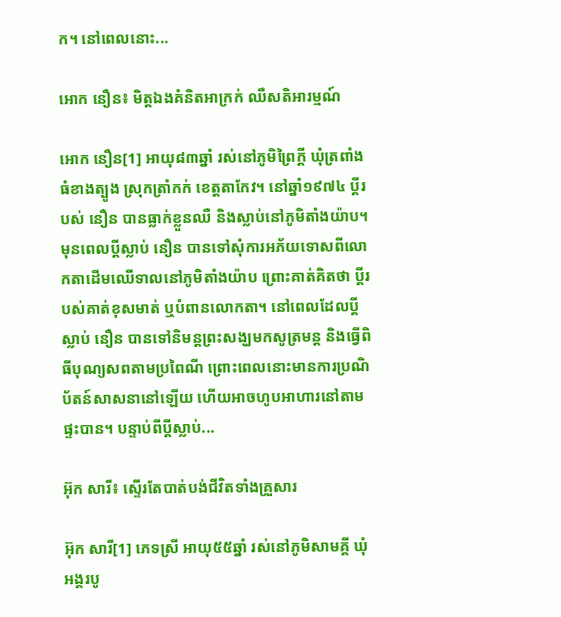ក។ នៅពេលនោះ...

អោក នឿន៖ មិត្តឯងគំនិតអាក្រក់ ឈឺសតិអារម្មណ៍

អោក នឿន[1] អាយុ៨៣ឆ្នាំ រស់នៅភូមិព្រៃក្ដី ឃុំត្រពាំងធំខាងត្បូង ស្រុកត្រាំកក់ ខេត្តតាកែវ។ នៅឆ្នាំ១៩៧៤ ប្ដីរបស់ នឿន បានធ្លាក់ខ្លួនឈឺ និងស្លាប់នៅភូមិតាំងយ៉ាប។ មុនពេលប្ដីស្លាប់ នឿន បានទៅសុំការអភ័យទោសពីលោកតាដើមឈើទាលនៅភូមិតាំងយ៉ាប ព្រោះគាត់គិតថា ប្ដីរបស់គាត់ខុសមាត់ ឬបំពានលោកតា។ នៅពេលដែលប្ដីស្លាប់ នឿន បានទៅនិមន្តព្រះសង្ឃមកសូត្រមន្ត និងធ្វើពិធីបុណ្យសពតាមប្រពៃណី ព្រោះពេលនោះមានការប្រណិប័តន៍សាសនានៅឡើយ ហើយអាចហូបអាហារនៅតាមផ្ទះបាន។ បន្ទាប់ពីប្ដីស្លាប់...

អ៊ុក សារី៖ ស្ទើរតែបាត់បង់ជីវិតទាំងគ្រួសារ

អ៊ុក សារី[1] ភេទស្រី អាយុ៥៥ឆ្នាំ រស់នៅភូមិសាមគ្គី ឃុំអង្គរបូ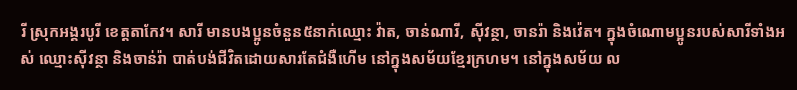រី ស្រុកអង្គរបូរី ខេត្តតាកែវ។ សារី មានបងប្អូនចំនួន៥នាក់ឈ្មោះ វ៉ាត, ចាន់ណារី, ស៊ីវន្ថា, ចានរ៉ា និងវ៉េត។ ក្នុងចំណោមប្អូនរបស់សារីទាំងអស់ ឈ្មោះស៊ីវន្ថា និងចាន់រ៉ា បាត់បង់ជីវិតដោយសារតែជំងឺហើម នៅក្នុងសម័យខ្មែរក្រហម។ នៅក្នុងសម័យ ល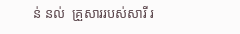ន់ នល់  គ្រួសាររបស់សារី រ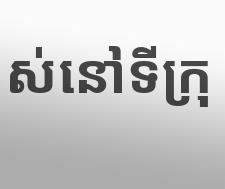ស់នៅទីក្រុ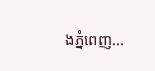ងភ្នំពេញ...